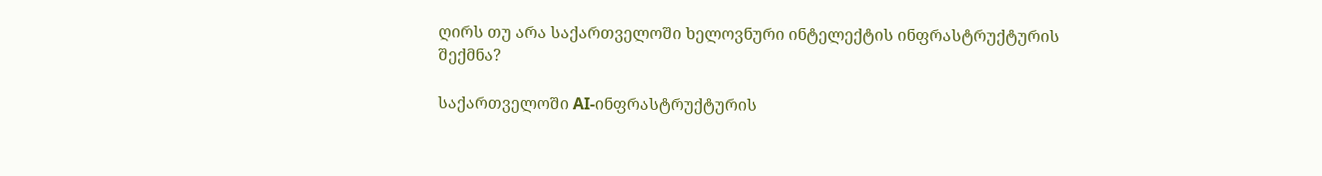ღირს თუ არა საქართველოში ხელოვნური ინტელექტის ინფრასტრუქტურის შექმნა?

საქართველოში AI-ინფრასტრუქტურის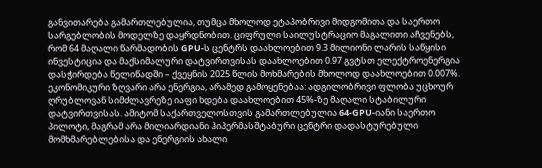განვითარება გამართლებულია, თუმცა მხოლოდ ეტაპობრივი მიდგომითა და საერთო სარგებლობის მოდელზე დაყრდნობით. ციფრული საილუსტრაციო მაგალითი აჩვენებს, რომ 64 მაღალი წარმადობის GPU-ს ცენტრს დაახლოებით 9.3 მილიონი ლარის საწყისი ინვესტიცია და მაქსიმალური დატვირთვისას დაახლოებით 0.97 გვტსთ ელექტროენერგია დასჭირდება წელიწადში – ქვეყნის 2025 წლის მოხმარების მხოლოდ დაახლოებით 0.007%. ეკონომიკური ზღვარი არა ენერგია, არამედ გამოყენებაა: ადგილობრივი ფლობა უცხოურ ღრუბლოვან სიმძლავრეზე იაფი ხდება დაახლოებით 45%-ზე მაღალი სტაბილური დატვირთვისას. ამიტომ საქართველოსთვის გამართლებულია 64-GPU-იანი საერთო პილოტი, მაგრამ არა მილიარდიანი ჰიპერმასშტაბური ცენტრი დადასტურებული მომხმარებლებისა და ენერგიის ახალი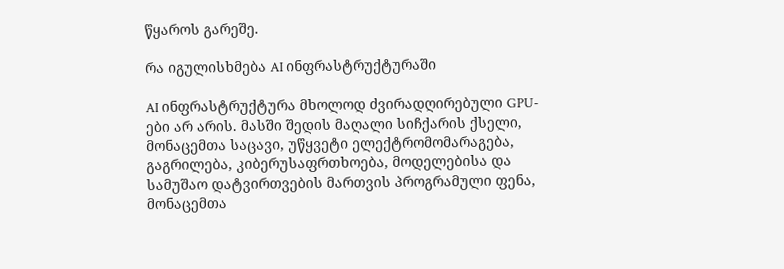წყაროს გარეშე.

რა იგულისხმება AI ინფრასტრუქტურაში

AI ინფრასტრუქტურა მხოლოდ ძვირადღირებული GPU-ები არ არის. მასში შედის მაღალი სიჩქარის ქსელი, მონაცემთა საცავი, უწყვეტი ელექტრომომარაგება, გაგრილება, კიბერუსაფრთხოება, მოდელებისა და სამუშაო დატვირთვების მართვის პროგრამული ფენა, მონაცემთა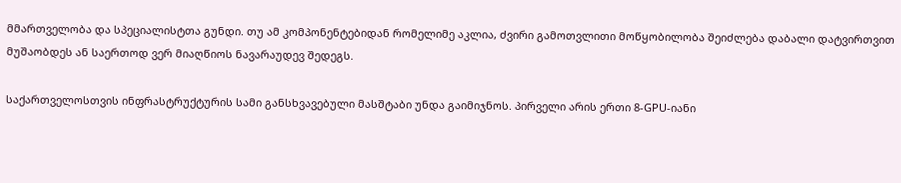მმართველობა და სპეციალისტთა გუნდი. თუ ამ კომპონენტებიდან რომელიმე აკლია, ძვირი გამოთვლითი მოწყობილობა შეიძლება დაბალი დატვირთვით მუშაობდეს ან საერთოდ ვერ მიაღწიოს ნავარაუდევ შედეგს.

საქართველოსთვის ინფრასტრუქტურის სამი განსხვავებული მასშტაბი უნდა გაიმიჯნოს. პირველი არის ერთი 8-GPU-იანი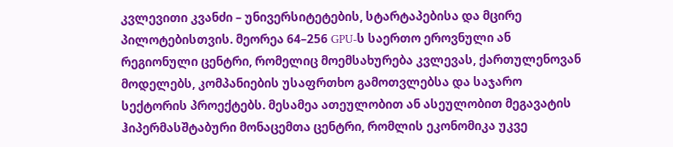კვლევითი კვანძი – უნივერსიტეტების, სტარტაპებისა და მცირე პილოტებისთვის. მეორეა 64–256 GPU-ს საერთო ეროვნული ან რეგიონული ცენტრი, რომელიც მოემსახურება კვლევას, ქართულენოვან მოდელებს, კომპანიების უსაფრთხო გამოთვლებსა და საჯარო სექტორის პროექტებს. მესამეა ათეულობით ან ასეულობით მეგავატის ჰიპერმასშტაბური მონაცემთა ცენტრი, რომლის ეკონომიკა უკვე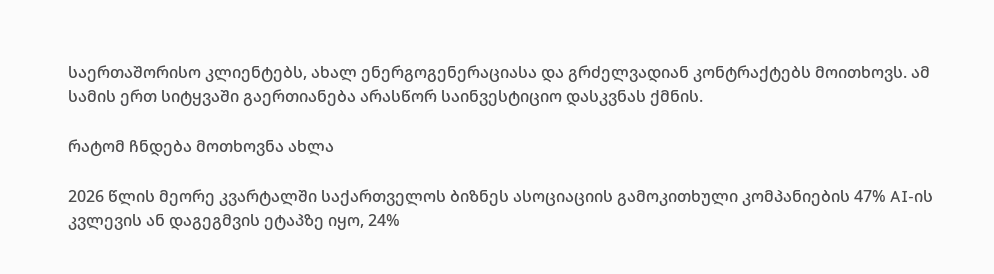საერთაშორისო კლიენტებს, ახალ ენერგოგენერაციასა და გრძელვადიან კონტრაქტებს მოითხოვს. ამ სამის ერთ სიტყვაში გაერთიანება არასწორ საინვესტიციო დასკვნას ქმნის.

რატომ ჩნდება მოთხოვნა ახლა

2026 წლის მეორე კვარტალში საქართველოს ბიზნეს ასოციაციის გამოკითხული კომპანიების 47% AI-ის კვლევის ან დაგეგმვის ეტაპზე იყო, 24%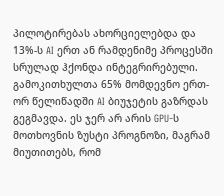პილოტირებას ახორციელებდა და 13%-ს AI ერთ ან რამდენიმე პროცესში სრულად ჰქონდა ინტეგრირებული. გამოკითხულთა 65% მომდევნო ერთ-ორ წელიწადში AI ბიუჯეტის გაზრდას გეგმავდა. ეს ჯერ არ არის GPU-ს მოთხოვნის ზუსტი პროგნოზი, მაგრამ მიუთითებს, რომ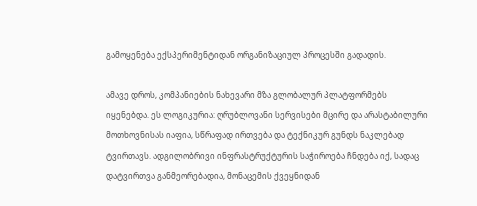გამოყენება ექსპერიმენტიდან ორგანიზაციულ პროცესში გადადის.

ამავე დროს, კომპანიების ნახევარი მზა გლობალურ პლატფორმებს იყენებდა. ეს ლოგიკურია: ღრუბლოვანი სერვისები მცირე და არასტაბილური მოთხოვნისას იაფია, სწრაფად ირთვება და ტექნიკურ გუნდს ნაკლებად ტვირთავს. ადგილობრივი ინფრასტრუქტურის საჭიროება ჩნდება იქ, სადაც დატვირთვა განმეორებადია, მონაცემის ქვეყნიდან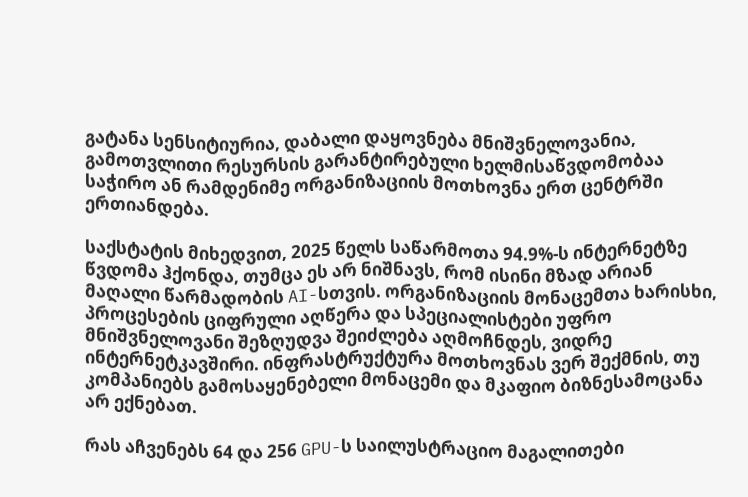გატანა სენსიტიურია, დაბალი დაყოვნება მნიშვნელოვანია, გამოთვლითი რესურსის გარანტირებული ხელმისაწვდომობაა საჭირო ან რამდენიმე ორგანიზაციის მოთხოვნა ერთ ცენტრში ერთიანდება.

საქსტატის მიხედვით, 2025 წელს საწარმოთა 94.9%-ს ინტერნეტზე წვდომა ჰქონდა, თუმცა ეს არ ნიშნავს, რომ ისინი მზად არიან მაღალი წარმადობის AI-სთვის. ორგანიზაციის მონაცემთა ხარისხი, პროცესების ციფრული აღწერა და სპეციალისტები უფრო მნიშვნელოვანი შეზღუდვა შეიძლება აღმოჩნდეს, ვიდრე ინტერნეტკავშირი. ინფრასტრუქტურა მოთხოვნას ვერ შექმნის, თუ კომპანიებს გამოსაყენებელი მონაცემი და მკაფიო ბიზნესამოცანა არ ექნებათ.

რას აჩვენებს 64 და 256 GPU-ს საილუსტრაციო მაგალითები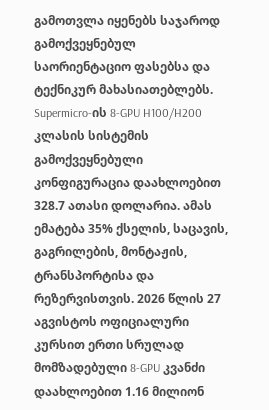გამოთვლა იყენებს საჯაროდ გამოქვეყნებულ საორიენტაციო ფასებსა და ტექნიკურ მახასიათებლებს. Supermicro-ის 8-GPU H100/H200 კლასის სისტემის გამოქვეყნებული კონფიგურაცია დაახლოებით 328.7 ათასი დოლარია. ამას ემატება 35% ქსელის, საცავის, გაგრილების, მონტაჟის, ტრანსპორტისა და რეზერვისთვის. 2026 წლის 27 აგვისტოს ოფიციალური კურსით ერთი სრულად მომზადებული 8-GPU კვანძი დაახლოებით 1.16 მილიონ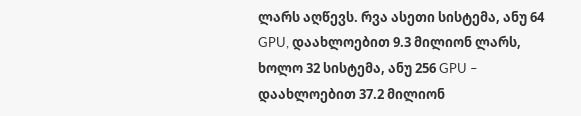ლარს აღწევს. რვა ასეთი სისტემა, ანუ 64 GPU, დაახლოებით 9.3 მილიონ ლარს, ხოლო 32 სისტემა, ანუ 256 GPU – დაახლოებით 37.2 მილიონ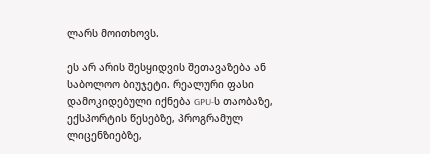ლარს მოითხოვს.

ეს არ არის შესყიდვის შეთავაზება ან საბოლოო ბიუჯეტი. რეალური ფასი დამოკიდებული იქნება GPU-ს თაობაზე, ექსპორტის წესებზე, პროგრამულ ლიცენზიებზე,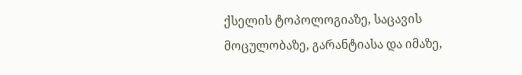ქსელის ტოპოლოგიაზე, საცავის მოცულობაზე, გარანტიასა და იმაზე,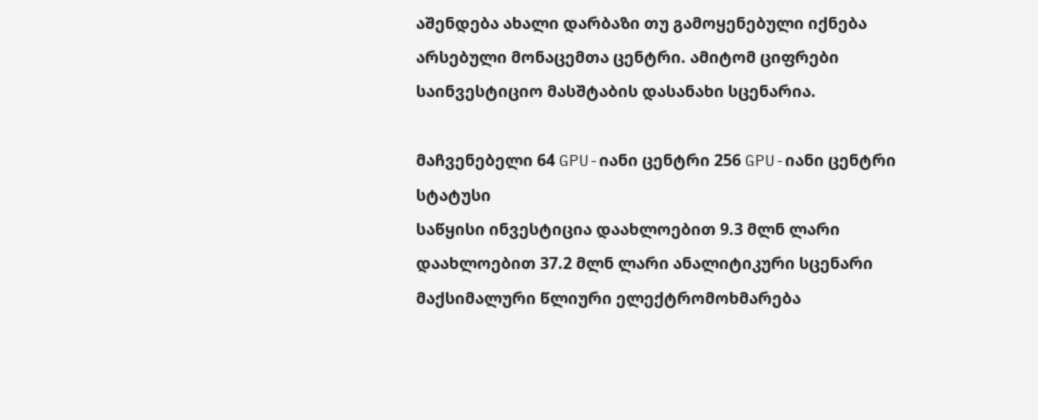აშენდება ახალი დარბაზი თუ გამოყენებული იქნება არსებული მონაცემთა ცენტრი. ამიტომ ციფრები საინვესტიციო მასშტაბის დასანახი სცენარია.

მაჩვენებელი 64 GPU-იანი ცენტრი 256 GPU-იანი ცენტრი სტატუსი
საწყისი ინვესტიცია დაახლოებით 9.3 მლნ ლარი დაახლოებით 37.2 მლნ ლარი ანალიტიკური სცენარი
მაქსიმალური წლიური ელექტრომოხმარება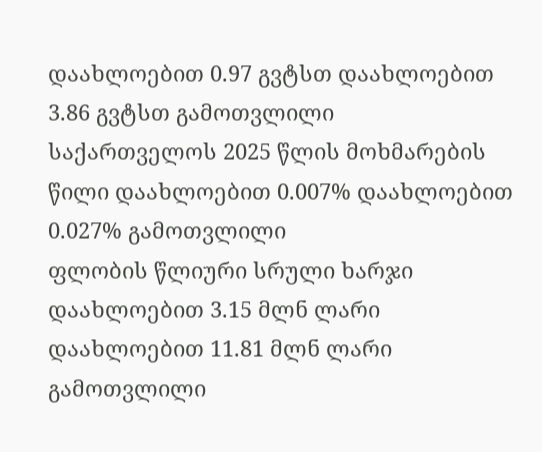დაახლოებით 0.97 გვტსთ დაახლოებით 3.86 გვტსთ გამოთვლილი
საქართველოს 2025 წლის მოხმარების წილი დაახლოებით 0.007% დაახლოებით 0.027% გამოთვლილი
ფლობის წლიური სრული ხარჯი დაახლოებით 3.15 მლნ ლარი დაახლოებით 11.81 მლნ ლარი გამოთვლილი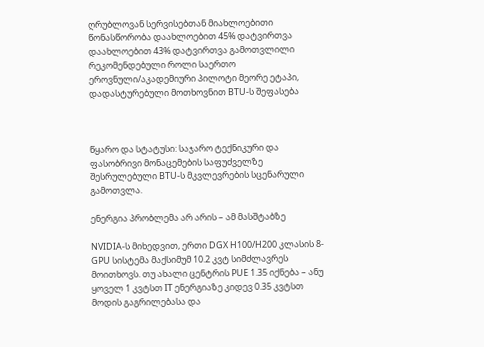ღრუბლოვან სერვისებთან მიახლოებითი წონასწორობა დაახლოებით 45% დატვირთვა დაახლოებით 43% დატვირთვა გამოთვლილი
რეკომენდებული როლი საერთო ეროვნული/აკადემიური პილოტი მეორე ეტაპი, დადასტურებული მოთხოვნით BTU-ს შეფასება



წყარო და სტატუსი: საჯარო ტექნიკური და ფასობრივი მონაცემების საფუძველზე შესრულებული BTU-ს მკვლევრების სცენარული გამოთვლა.

ენერგია პრობლემა არ არის – ამ მასშტაბზე

NVIDIA-ს მიხედვით, ერთი DGX H100/H200 კლასის 8-GPU სისტემა მაქსიმუმ 10.2 კვტ სიმძლავრეს მოითხოვს. თუ ახალი ცენტრის PUE 1.35 იქნება – ანუ ყოველ 1 კვტსთ IT ენერგიაზე კიდევ 0.35 კვტსთ მოდის გაგრილებასა და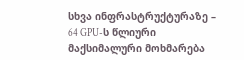სხვა ინფრასტრუქტურაზე – 64 GPU-ს წლიური მაქსიმალური მოხმარება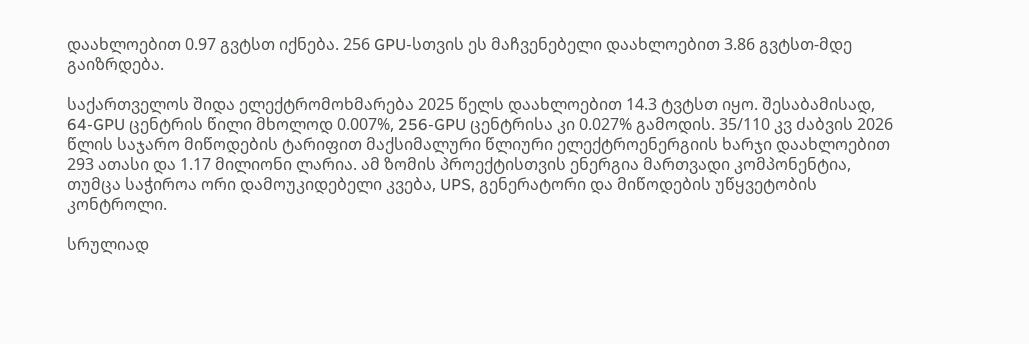დაახლოებით 0.97 გვტსთ იქნება. 256 GPU-სთვის ეს მაჩვენებელი დაახლოებით 3.86 გვტსთ-მდე გაიზრდება.

საქართველოს შიდა ელექტრომოხმარება 2025 წელს დაახლოებით 14.3 ტვტსთ იყო. შესაბამისად, 64-GPU ცენტრის წილი მხოლოდ 0.007%, 256-GPU ცენტრისა კი 0.027% გამოდის. 35/110 კვ ძაბვის 2026 წლის საჯარო მიწოდების ტარიფით მაქსიმალური წლიური ელექტროენერგიის ხარჯი დაახლოებით 293 ათასი და 1.17 მილიონი ლარია. ამ ზომის პროექტისთვის ენერგია მართვადი კომპონენტია, თუმცა საჭიროა ორი დამოუკიდებელი კვება, UPS, გენერატორი და მიწოდების უწყვეტობის კონტროლი.

სრულიად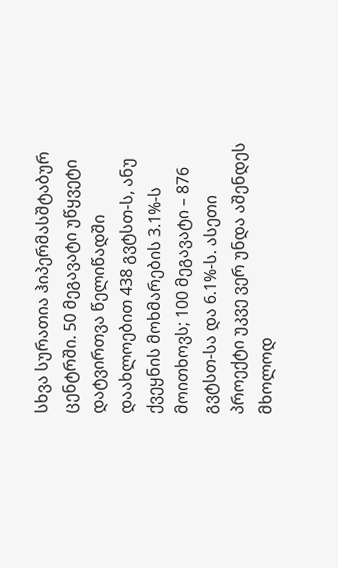სხვა სურათია ჰიპერმასშტაბურ ცენტრში. 50 მეგავატი უწყვეტი დატვირთვა წელიწადში დაახლოებით 438 გვტსთ-ს, ანუ ქვეყნის მოხმარების 3.1%-ს მოითხოვს; 100 მეგავატი – 876 გვტსთ-სა და 6.1%-ს. ასეთი პროექტი უკვე ვერ უნდა აშენდეს მხოლოდ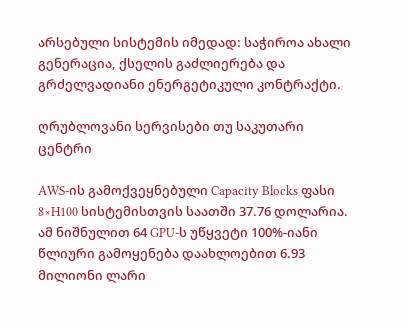არსებული სისტემის იმედად: საჭიროა ახალი გენერაცია, ქსელის გაძლიერება და გრძელვადიანი ენერგეტიკული კონტრაქტი.

ღრუბლოვანი სერვისები თუ საკუთარი ცენტრი

AWS-ის გამოქვეყნებული Capacity Blocks ფასი 8×H100 სისტემისთვის საათში 37.76 დოლარია. ამ ნიშნულით 64 GPU-ს უწყვეტი 100%-იანი წლიური გამოყენება დაახლოებით 6.93 მილიონი ლარი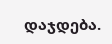დაჯდება.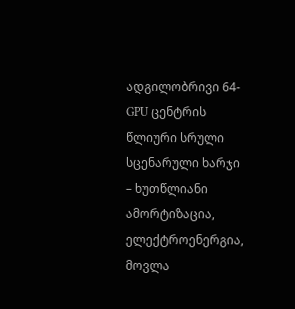ადგილობრივი 64-GPU ცენტრის წლიური სრული სცენარული ხარჯი – ხუთწლიანი ამორტიზაცია, ელექტროენერგია, მოვლა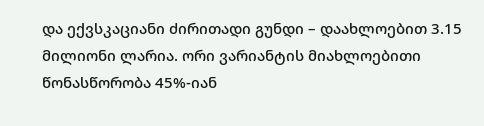და ექვსკაციანი ძირითადი გუნდი – დაახლოებით 3.15 მილიონი ლარია. ორი ვარიანტის მიახლოებითი წონასწორობა 45%-იან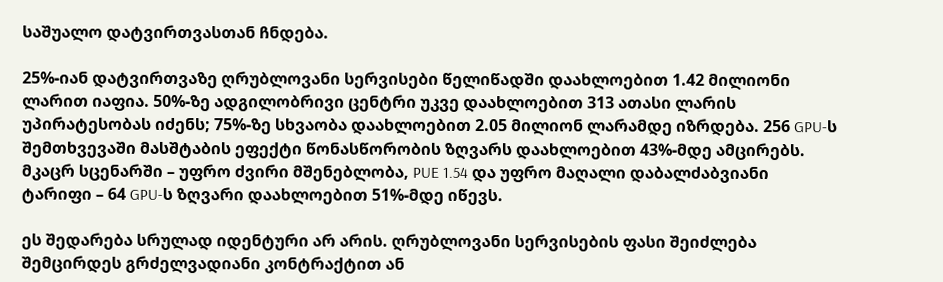საშუალო დატვირთვასთან ჩნდება.

25%-იან დატვირთვაზე ღრუბლოვანი სერვისები წელიწადში დაახლოებით 1.42 მილიონი ლარით იაფია. 50%-ზე ადგილობრივი ცენტრი უკვე დაახლოებით 313 ათასი ლარის უპირატესობას იძენს; 75%-ზე სხვაობა დაახლოებით 2.05 მილიონ ლარამდე იზრდება. 256 GPU-ს შემთხვევაში მასშტაბის ეფექტი წონასწორობის ზღვარს დაახლოებით 43%-მდე ამცირებს. მკაცრ სცენარში – უფრო ძვირი მშენებლობა, PUE 1.54 და უფრო მაღალი დაბალძაბვიანი ტარიფი – 64 GPU-ს ზღვარი დაახლოებით 51%-მდე იწევს.

ეს შედარება სრულად იდენტური არ არის. ღრუბლოვანი სერვისების ფასი შეიძლება შემცირდეს გრძელვადიანი კონტრაქტით ან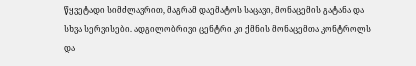წყვეტადი სიმძლავრით, მაგრამ დაემატოს საცავი, მონაცემის გატანა და სხვა სერვისები. ადგილობრივი ცენტრი კი ქმნის მონაცემთა კონტროლს და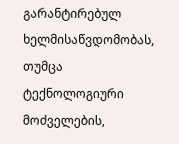გარანტირებულ ხელმისაწვდომობას, თუმცა ტექნოლოგიური მოძველების,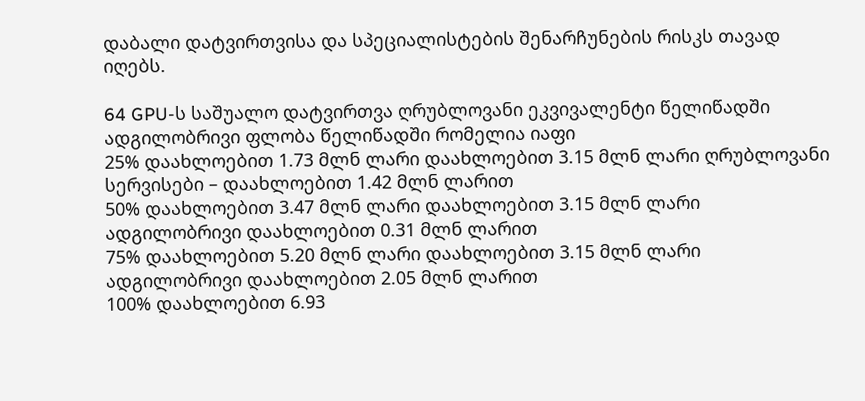დაბალი დატვირთვისა და სპეციალისტების შენარჩუნების რისკს თავად იღებს.

64 GPU-ს საშუალო დატვირთვა ღრუბლოვანი ეკვივალენტი წელიწადში ადგილობრივი ფლობა წელიწადში რომელია იაფი
25% დაახლოებით 1.73 მლნ ლარი დაახლოებით 3.15 მლნ ლარი ღრუბლოვანი სერვისები – დაახლოებით 1.42 მლნ ლარით
50% დაახლოებით 3.47 მლნ ლარი დაახლოებით 3.15 მლნ ლარი ადგილობრივი დაახლოებით 0.31 მლნ ლარით
75% დაახლოებით 5.20 მლნ ლარი დაახლოებით 3.15 მლნ ლარი ადგილობრივი დაახლოებით 2.05 მლნ ლარით
100% დაახლოებით 6.93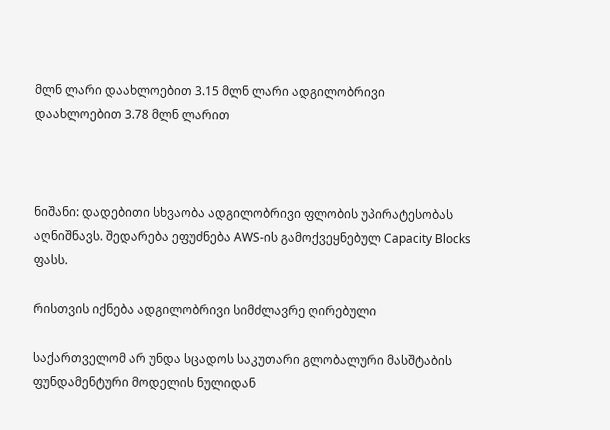მლნ ლარი დაახლოებით 3.15 მლნ ლარი ადგილობრივი დაახლოებით 3.78 მლნ ლარით



ნიშანი: დადებითი სხვაობა ადგილობრივი ფლობის უპირატესობას აღნიშნავს. შედარება ეფუძნება AWS-ის გამოქვეყნებულ Capacity Blocks ფასს.

რისთვის იქნება ადგილობრივი სიმძლავრე ღირებული

საქართველომ არ უნდა სცადოს საკუთარი გლობალური მასშტაბის ფუნდამენტური მოდელის ნულიდან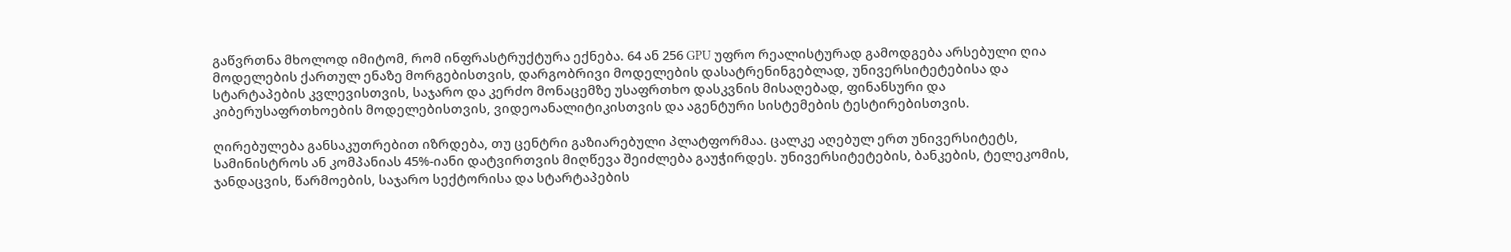გაწვრთნა მხოლოდ იმიტომ, რომ ინფრასტრუქტურა ექნება. 64 ან 256 GPU უფრო რეალისტურად გამოდგება არსებული ღია მოდელების ქართულ ენაზე მორგებისთვის, დარგობრივი მოდელების დასატრენინგებლად, უნივერსიტეტებისა და სტარტაპების კვლევისთვის, საჯარო და კერძო მონაცემზე უსაფრთხო დასკვნის მისაღებად, ფინანსური და კიბერუსაფრთხოების მოდელებისთვის, ვიდეოანალიტიკისთვის და აგენტური სისტემების ტესტირებისთვის.

ღირებულება განსაკუთრებით იზრდება, თუ ცენტრი გაზიარებული პლატფორმაა. ცალკე აღებულ ერთ უნივერსიტეტს, სამინისტროს ან კომპანიას 45%-იანი დატვირთვის მიღწევა შეიძლება გაუჭირდეს. უნივერსიტეტების, ბანკების, ტელეკომის, ჯანდაცვის, წარმოების, საჯარო სექტორისა და სტარტაპების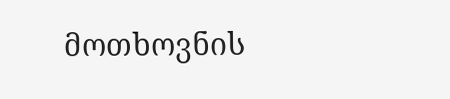მოთხოვნის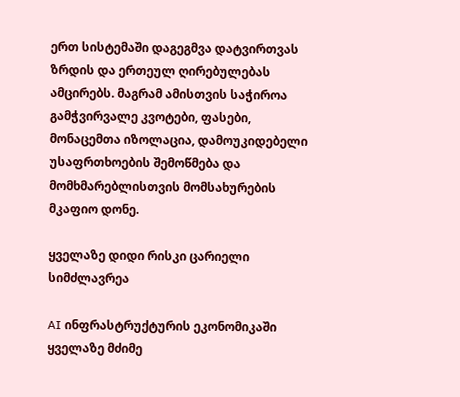ერთ სისტემაში დაგეგმვა დატვირთვას ზრდის და ერთეულ ღირებულებას ამცირებს. მაგრამ ამისთვის საჭიროა გამჭვირვალე კვოტები, ფასები, მონაცემთა იზოლაცია, დამოუკიდებელი უსაფრთხოების შემოწმება და მომხმარებლისთვის მომსახურების მკაფიო დონე.

ყველაზე დიდი რისკი ცარიელი სიმძლავრეა

AI ინფრასტრუქტურის ეკონომიკაში ყველაზე მძიმე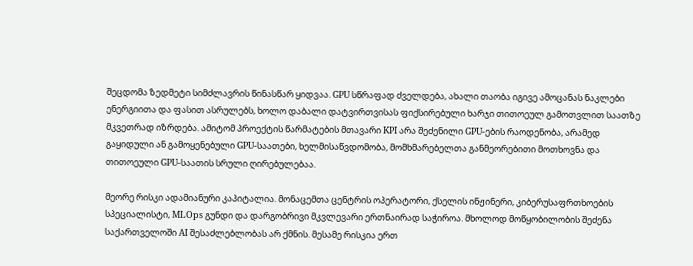შეცდომა ზედმეტი სიმძლავრის წინასწარ ყიდვაა. GPU სწრაფად ძველდება, ახალი თაობა იგივე ამოცანას ნაკლები ენერგიითა და ფასით ასრულებს, ხოლო დაბალი დატვირთვისას ფიქსირებული ხარჯი თითოეულ გამოთვლით საათზე მკვეთრად იზრდება. ამიტომ პროექტის წარმატების მთავარი KPI არა შეძენილი GPU-ების რაოდენობა, არამედ გაყიდული ან გამოყენებული GPU-საათები, ხელმისაწვდომობა, მომხმარებელთა განმეორებითი მოთხოვნა და თითოეული GPU-საათის სრული ღირებულებაა.

მეორე რისკი ადამიანური კაპიტალია. მონაცემთა ცენტრის ოპერატორი, ქსელის ინჟინერი, კიბერუსაფრთხოების სპეციალისტი, MLOps გუნდი და დარგობრივი მკვლევარი ერთნაირად საჭიროა. მხოლოდ მოწყობილობის შეძენა საქართველოში AI შესაძლებლობას არ ქმნის. მესამე რისკია ერთ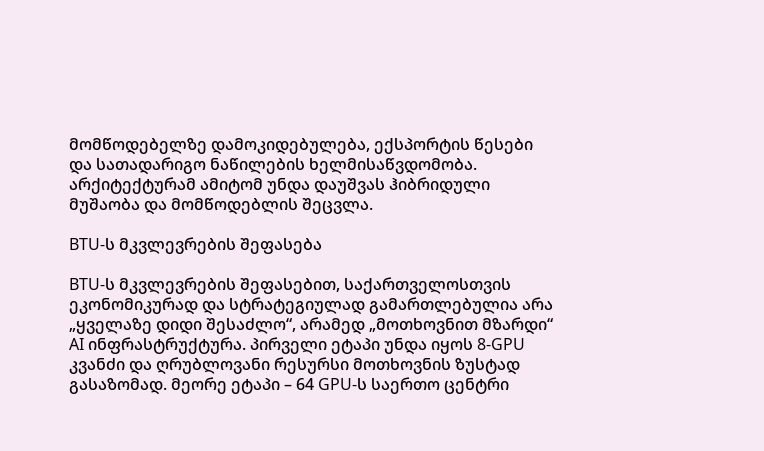მომწოდებელზე დამოკიდებულება, ექსპორტის წესები და სათადარიგო ნაწილების ხელმისაწვდომობა. არქიტექტურამ ამიტომ უნდა დაუშვას ჰიბრიდული მუშაობა და მომწოდებლის შეცვლა.

BTU-ს მკვლევრების შეფასება

BTU-ს მკვლევრების შეფასებით, საქართველოსთვის ეკონომიკურად და სტრატეგიულად გამართლებულია არა „ყველაზე დიდი შესაძლო“, არამედ „მოთხოვნით მზარდი“ AI ინფრასტრუქტურა. პირველი ეტაპი უნდა იყოს 8-GPU კვანძი და ღრუბლოვანი რესურსი მოთხოვნის ზუსტად გასაზომად. მეორე ეტაპი – 64 GPU-ს საერთო ცენტრი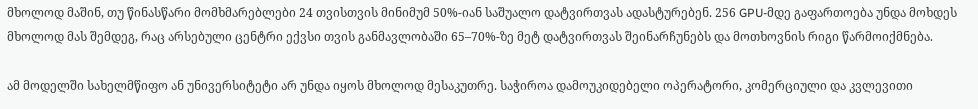მხოლოდ მაშინ, თუ წინასწარი მომხმარებლები 24 თვისთვის მინიმუმ 50%-იან საშუალო დატვირთვას ადასტურებენ. 256 GPU-მდე გაფართოება უნდა მოხდეს მხოლოდ მას შემდეგ, რაც არსებული ცენტრი ექვსი თვის განმავლობაში 65–70%-ზე მეტ დატვირთვას შეინარჩუნებს და მოთხოვნის რიგი წარმოიქმნება.

ამ მოდელში სახელმწიფო ან უნივერსიტეტი არ უნდა იყოს მხოლოდ მესაკუთრე. საჭიროა დამოუკიდებელი ოპერატორი, კომერციული და კვლევითი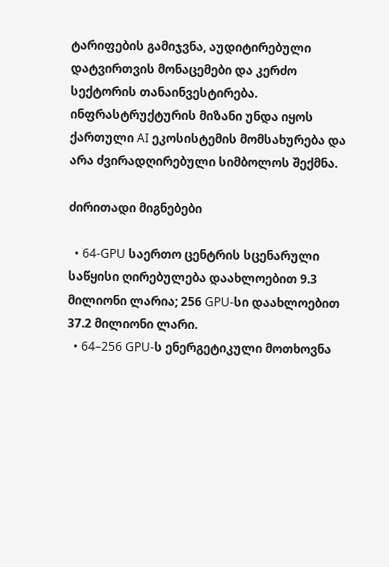ტარიფების გამიჯვნა, აუდიტირებული დატვირთვის მონაცემები და კერძო სექტორის თანაინვესტირება. ინფრასტრუქტურის მიზანი უნდა იყოს ქართული AI ეკოსისტემის მომსახურება და არა ძვირადღირებული სიმბოლოს შექმნა.

ძირითადი მიგნებები

  • 64-GPU საერთო ცენტრის სცენარული საწყისი ღირებულება დაახლოებით 9.3 მილიონი ლარია; 256 GPU-სი დაახლოებით 37.2 მილიონი ლარი.
  • 64–256 GPU-ს ენერგეტიკული მოთხოვნა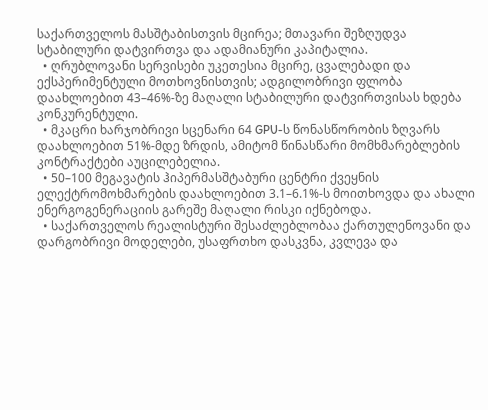საქართველოს მასშტაბისთვის მცირეა; მთავარი შეზღუდვა სტაბილური დატვირთვა და ადამიანური კაპიტალია.
  • ღრუბლოვანი სერვისები უკეთესია მცირე, ცვალებადი და ექსპერიმენტული მოთხოვნისთვის; ადგილობრივი ფლობა დაახლოებით 43–46%-ზე მაღალი სტაბილური დატვირთვისას ხდება კონკურენტული.
  • მკაცრი ხარჯობრივი სცენარი 64 GPU-ს წონასწორობის ზღვარს დაახლოებით 51%-მდე ზრდის, ამიტომ წინასწარი მომხმარებლების კონტრაქტები აუცილებელია.
  • 50–100 მეგავატის ჰიპერმასშტაბური ცენტრი ქვეყნის ელექტრომოხმარების დაახლოებით 3.1–6.1%-ს მოითხოვდა და ახალი ენერგოგენერაციის გარეშე მაღალი რისკი იქნებოდა.
  • საქართველოს რეალისტური შესაძლებლობაა ქართულენოვანი და დარგობრივი მოდელები, უსაფრთხო დასკვნა, კვლევა და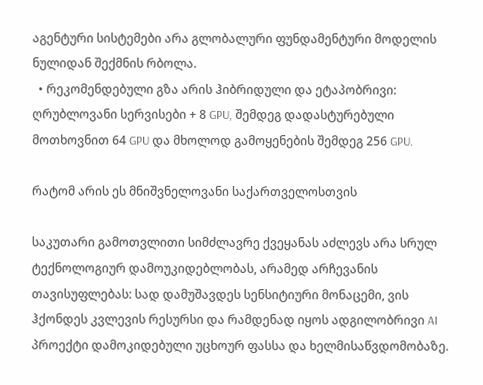აგენტური სისტემები არა გლობალური ფუნდამენტური მოდელის ნულიდან შექმნის რბოლა.
  • რეკომენდებული გზა არის ჰიბრიდული და ეტაპობრივი: ღრუბლოვანი სერვისები + 8 GPU, შემდეგ დადასტურებული მოთხოვნით 64 GPU და მხოლოდ გამოყენების შემდეგ 256 GPU.

რატომ არის ეს მნიშვნელოვანი საქართველოსთვის

საკუთარი გამოთვლითი სიმძლავრე ქვეყანას აძლევს არა სრულ ტექნოლოგიურ დამოუკიდებლობას, არამედ არჩევანის თავისუფლებას: სად დამუშავდეს სენსიტიური მონაცემი, ვის ჰქონდეს კვლევის რესურსი და რამდენად იყოს ადგილობრივი AI პროექტი დამოკიდებული უცხოურ ფასსა და ხელმისაწვდომობაზე.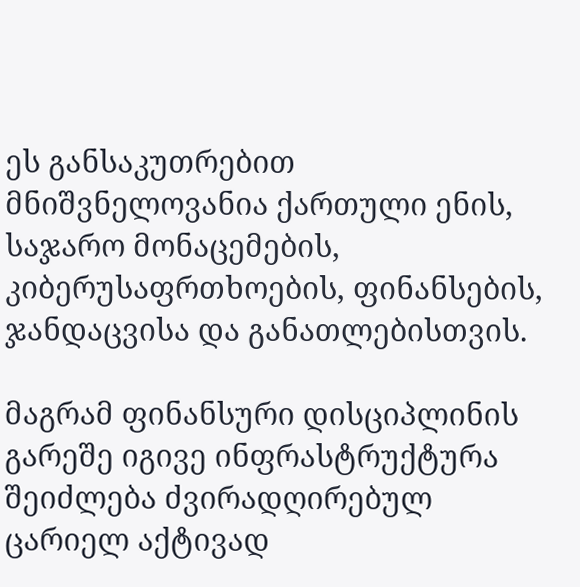ეს განსაკუთრებით მნიშვნელოვანია ქართული ენის, საჯარო მონაცემების, კიბერუსაფრთხოების, ფინანსების, ჯანდაცვისა და განათლებისთვის.

მაგრამ ფინანსური დისციპლინის გარეშე იგივე ინფრასტრუქტურა შეიძლება ძვირადღირებულ ცარიელ აქტივად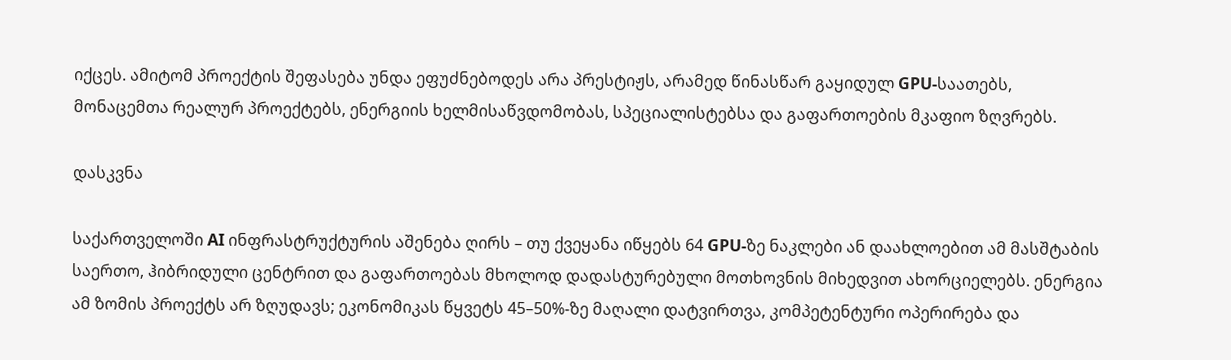იქცეს. ამიტომ პროექტის შეფასება უნდა ეფუძნებოდეს არა პრესტიჟს, არამედ წინასწარ გაყიდულ GPU-საათებს, მონაცემთა რეალურ პროექტებს, ენერგიის ხელმისაწვდომობას, სპეციალისტებსა და გაფართოების მკაფიო ზღვრებს.

დასკვნა

საქართველოში AI ინფრასტრუქტურის აშენება ღირს – თუ ქვეყანა იწყებს 64 GPU-ზე ნაკლები ან დაახლოებით ამ მასშტაბის საერთო, ჰიბრიდული ცენტრით და გაფართოებას მხოლოდ დადასტურებული მოთხოვნის მიხედვით ახორციელებს. ენერგია ამ ზომის პროექტს არ ზღუდავს; ეკონომიკას წყვეტს 45–50%-ზე მაღალი დატვირთვა, კომპეტენტური ოპერირება და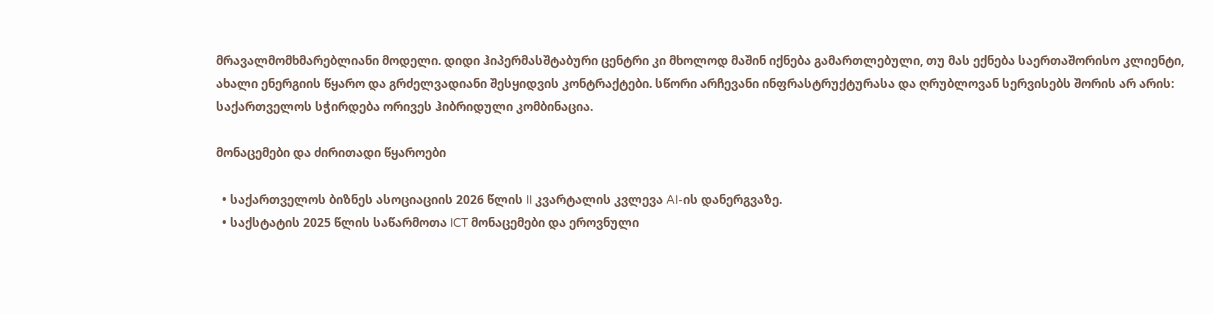მრავალმომხმარებლიანი მოდელი. დიდი ჰიპერმასშტაბური ცენტრი კი მხოლოდ მაშინ იქნება გამართლებული, თუ მას ექნება საერთაშორისო კლიენტი, ახალი ენერგიის წყარო და გრძელვადიანი შესყიდვის კონტრაქტები. სწორი არჩევანი ინფრასტრუქტურასა და ღრუბლოვან სერვისებს შორის არ არის: საქართველოს სჭირდება ორივეს ჰიბრიდული კომბინაცია.

მონაცემები და ძირითადი წყაროები

  • საქართველოს ბიზნეს ასოციაციის 2026 წლის II კვარტალის კვლევა AI-ის დანერგვაზე.
  • საქსტატის 2025 წლის საწარმოთა ICT მონაცემები და ეროვნული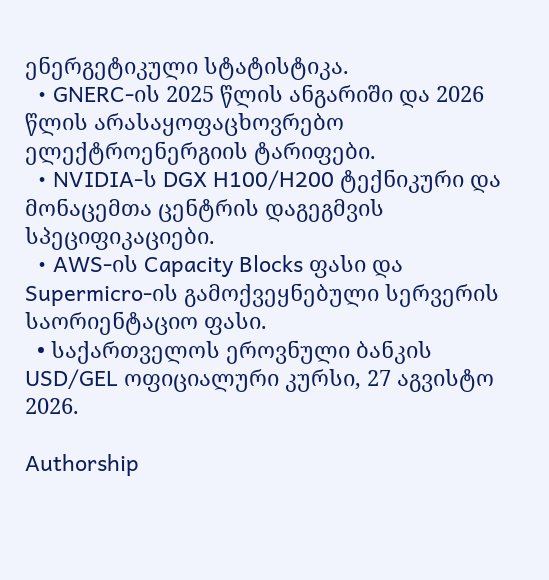ენერგეტიკული სტატისტიკა.
  • GNERC-ის 2025 წლის ანგარიში და 2026 წლის არასაყოფაცხოვრებო ელექტროენერგიის ტარიფები.
  • NVIDIA-ს DGX H100/H200 ტექნიკური და მონაცემთა ცენტრის დაგეგმვის სპეციფიკაციები.
  • AWS-ის Capacity Blocks ფასი და Supermicro-ის გამოქვეყნებული სერვერის საორიენტაციო ფასი.
  • საქართველოს ეროვნული ბანკის USD/GEL ოფიციალური კურსი, 27 აგვისტო 2026.

Authorship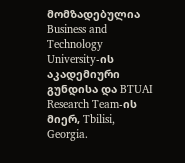მომზადებულია Business and Technology University-ის აკადემიური გუნდისა და BTUAI Research Team-ის მიერ, Tbilisi, Georgia.